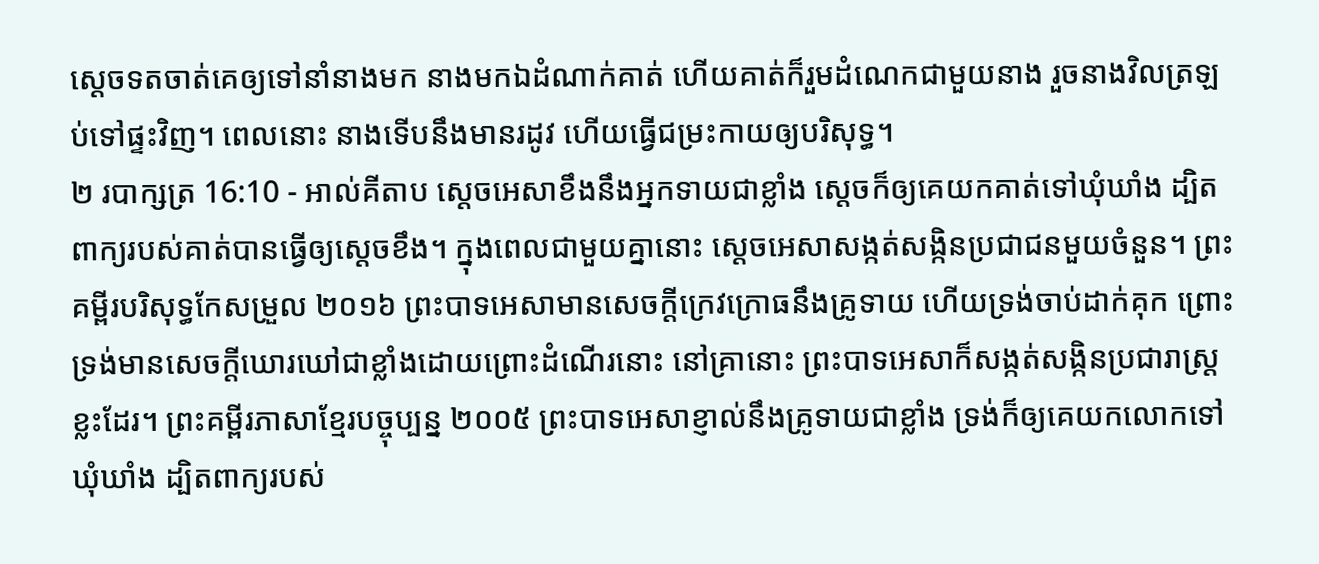ស្តេចទតចាត់គេឲ្យទៅនាំនាងមក នាងមកឯដំណាក់គាត់ ហើយគាត់ក៏រួមដំណេកជាមួយនាង រួចនាងវិលត្រឡប់ទៅផ្ទះវិញ។ ពេលនោះ នាងទើបនឹងមានរដូវ ហើយធ្វើជម្រះកាយឲ្យបរិសុទ្ធ។
២ របាក្សត្រ 16:10 - អាល់គីតាប ស្តេចអេសាខឹងនឹងអ្នកទាយជាខ្លាំង ស្តេចក៏ឲ្យគេយកគាត់ទៅឃុំឃាំង ដ្បិតពាក្យរបស់គាត់បានធ្វើឲ្យស្តេចខឹង។ ក្នុងពេលជាមួយគ្នានោះ ស្តេចអេសាសង្កត់សង្កិនប្រជាជនមួយចំនួន។ ព្រះគម្ពីរបរិសុទ្ធកែសម្រួល ២០១៦ ព្រះបាទអេសាមានសេចក្ដីក្រេវក្រោធនឹងគ្រូទាយ ហើយទ្រង់ចាប់ដាក់គុក ព្រោះទ្រង់មានសេចក្ដីឃោរឃៅជាខ្លាំងដោយព្រោះដំណើរនោះ នៅគ្រានោះ ព្រះបាទអេសាក៏សង្កត់សង្កិនប្រជារាស្ត្រខ្លះដែរ។ ព្រះគម្ពីរភាសាខ្មែរបច្ចុប្បន្ន ២០០៥ ព្រះបាទអេសាខ្ញាល់នឹងគ្រូទាយជាខ្លាំង ទ្រង់ក៏ឲ្យគេយកលោកទៅឃុំឃាំង ដ្បិតពាក្យរបស់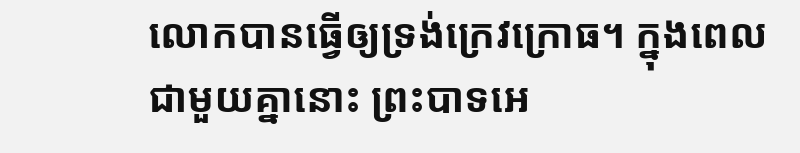លោកបានធ្វើឲ្យទ្រង់ក្រេវក្រោធ។ ក្នុងពេលជាមួយគ្នានោះ ព្រះបាទអេ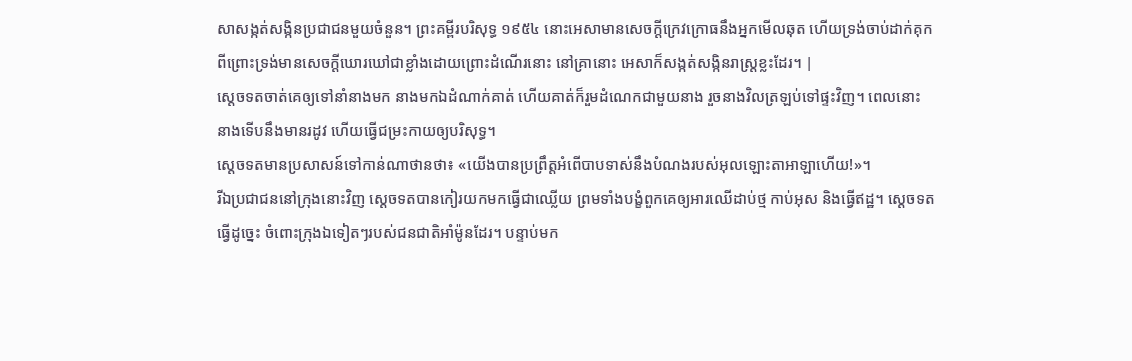សាសង្កត់សង្កិនប្រជាជនមួយចំនួន។ ព្រះគម្ពីរបរិសុទ្ធ ១៩៥៤ នោះអេសាមានសេចក្ដីក្រេវក្រោធនឹងអ្នកមើលឆុត ហើយទ្រង់ចាប់ដាក់គុក ពីព្រោះទ្រង់មានសេចក្ដីឃោរឃៅជាខ្លាំងដោយព្រោះដំណើរនោះ នៅគ្រានោះ អេសាក៏សង្កត់សង្កិនរាស្ត្រខ្លះដែរ។ |
ស្តេចទតចាត់គេឲ្យទៅនាំនាងមក នាងមកឯដំណាក់គាត់ ហើយគាត់ក៏រួមដំណេកជាមួយនាង រួចនាងវិលត្រឡប់ទៅផ្ទះវិញ។ ពេលនោះ នាងទើបនឹងមានរដូវ ហើយធ្វើជម្រះកាយឲ្យបរិសុទ្ធ។
ស្តេចទតមានប្រសាសន៍ទៅកាន់ណាថានថា៖ «យើងបានប្រព្រឹត្តអំពើបាបទាស់នឹងបំណងរបស់អុលឡោះតាអាឡាហើយ!»។
រីឯប្រជាជននៅក្រុងនោះវិញ ស្តេចទតបានកៀរយកមកធ្វើជាឈ្លើយ ព្រមទាំងបង្ខំពួកគេឲ្យអារឈើដាប់ថ្ម កាប់អុស និងធ្វើឥដ្ឋ។ ស្តេចទតធ្វើដូច្នេះ ចំពោះក្រុងឯទៀតៗរបស់ជនជាតិអាំម៉ូនដែរ។ បន្ទាប់មក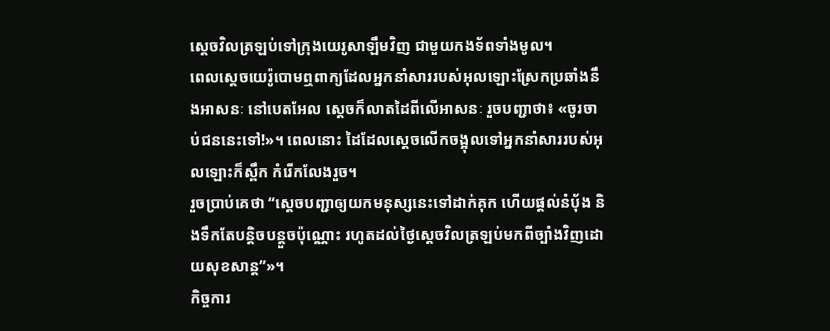ស្តេចវិលត្រឡប់ទៅក្រុងយេរូសាឡឹមវិញ ជាមួយកងទ័ពទាំងមូល។
ពេលស្តេចយេរ៉ូបោមឮពាក្យដែលអ្នកនាំសាររបស់អុលឡោះស្រែកប្រឆាំងនឹងអាសនៈ នៅបេតអែល ស្តេចក៏លាតដៃពីលើអាសនៈ រួចបញ្ជាថា៖ «ចូរចាប់ជននេះទៅ!»។ ពេលនោះ ដៃដែលស្តេចលើកចង្អុលទៅអ្នកនាំសាររបស់អុលឡោះក៏ស្ពឹក កំរើកលែងរួច។
រួចប្រាប់គេថា “ស្តេចបញ្ជាឲ្យយកមនុស្សនេះទៅដាក់គុក ហើយផ្តល់នំបុ័ង និងទឹកតែបន្តិចបន្តួចប៉ុណ្ណោះ រហូតដល់ថ្ងៃស្តេចវិលត្រឡប់មកពីច្បាំងវិញដោយសុខសាន្ត”»។
កិច្ចការ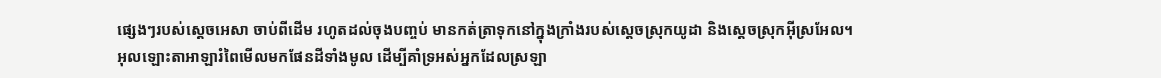ផ្សេងៗរបស់ស្តេចអេសា ចាប់ពីដើម រហូតដល់ចុងបញ្ចប់ មានកត់ត្រាទុកនៅក្នុងក្រាំងរបស់ស្តេចស្រុកយូដា និងស្តេចស្រុកអ៊ីស្រអែល។
អុលឡោះតាអាឡារំពៃមើលមកផែនដីទាំងមូល ដើម្បីគាំទ្រអស់អ្នកដែលស្រឡា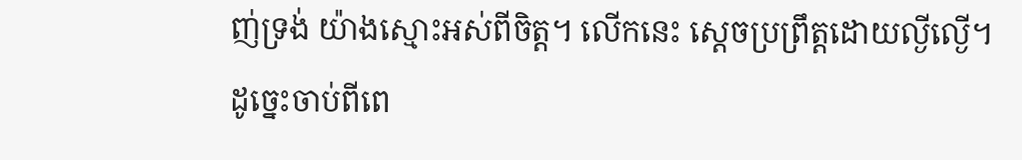ញ់ទ្រង់ យ៉ាងស្មោះអស់ពីចិត្ត។ លើកនេះ ស្តេចប្រព្រឹត្តដោយល្ងីល្ងើ។ ដូច្នេះចាប់ពីពេ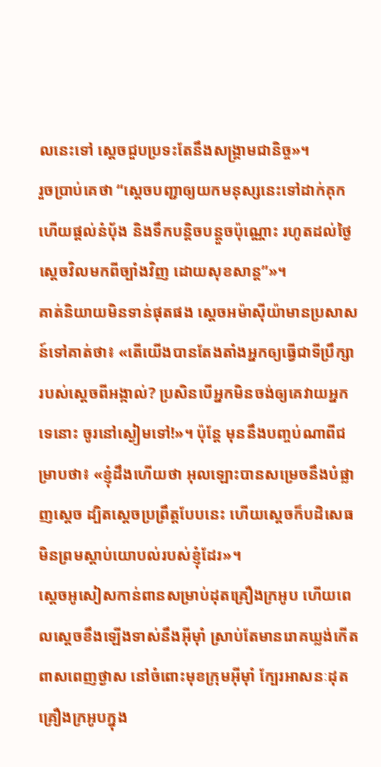លនេះទៅ ស្តេចជួបប្រទះតែនឹងសង្គ្រាមជានិច្ច»។
រួចប្រាប់គេថា “ស្តេចបញ្ជាឲ្យយកមនុស្សនេះទៅដាក់គុក ហើយផ្តល់នំបុ័ង និងទឹកបន្តិចបន្តួចប៉ុណ្ណោះ រហូតដល់ថ្ងៃស្តេចវិលមកពីច្បាំងវិញ ដោយសុខសាន្ត”»។
គាត់និយាយមិនទាន់ផុតផង ស្តេចអម៉ាស៊ីយ៉ាមានប្រសាសន៍ទៅគាត់ថា៖ «តើយើងបានតែងតាំងអ្នកឲ្យធ្វើជាទីប្រឹក្សារបស់ស្តេចពីអង្កាល់? ប្រសិនបើអ្នកមិនចង់ឲ្យគេវាយអ្នកទេនោះ ចូរនៅស្ងៀមទៅ!»។ ប៉ុន្តែ មុននឹងបញ្ចប់ណាពីជម្រាបថា៖ «ខ្ញុំដឹងហើយថា អុលឡោះបានសម្រេចនឹងបំផ្លាញស្តេច ដ្បិតស្តេចប្រព្រឹត្តបែបនេះ ហើយស្តេចក៏បដិសេធមិនព្រមស្តាប់យោបល់របស់ខ្ញុំដែរ»។
ស្តេចអូសៀសកាន់ពានសម្រាប់ដុតគ្រឿងក្រអូប ហើយពេលស្តេចខឹងឡើងទាស់នឹងអ៊ីមុាំ ស្រាប់តែមានរោគឃ្លង់កើតពាសពេញថ្ងាស នៅចំពោះមុខក្រុមអ៊ីមុាំ ក្បែរអាសនៈដុតគ្រឿងក្រអូបក្នុង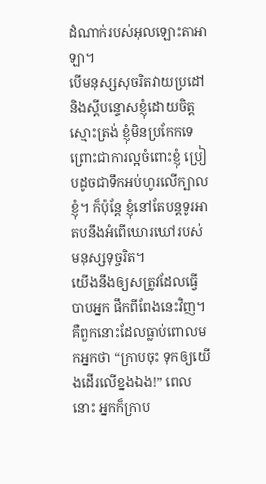ដំណាក់របស់អុលឡោះតាអាឡា។
បើមនុស្សសុចរិតវាយប្រដៅ និងស្តីបន្ទោសខ្ញុំដោយចិត្តស្មោះត្រង់ ខ្ញុំមិនប្រកែកទេ ព្រោះជាការល្អចំពោះខ្ញុំ ប្រៀបដូចជាទឹកអប់ហូរលើក្បាលខ្ញុំ។ ក៏ប៉ុន្តែ ខ្ញុំនៅតែបន្តទូរអា តបនឹងអំពើឃោរឃៅរបស់មនុស្សទុច្ចរិត។
យើងនឹងឲ្យសត្រូវដែលធ្វើបាបអ្នក ផឹកពីពែងនេះវិញ។ គឺពួកនោះដែលធ្លាប់ពោលមកអ្នកថា “ក្រាបចុះ ទុកឲ្យយើងដើរលើខ្នងឯង!” ពេលនោះ អ្នកក៏ក្រាប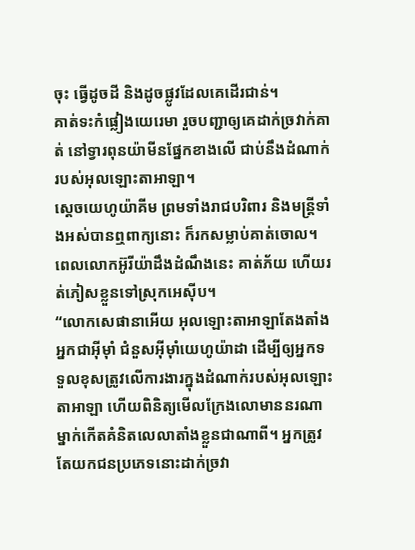ចុះ ធ្វើដូចដី និងដូចផ្លូវដែលគេដើរជាន់។
គាត់ទះកំផ្លៀងយេរេមា រួចបញ្ជាឲ្យគេដាក់ច្រវាក់គាត់ នៅទ្វារពុនយ៉ាមីនផ្នែកខាងលើ ជាប់នឹងដំណាក់របស់អុលឡោះតាអាឡា។
ស្តេចយេហូយ៉ាគីម ព្រមទាំងរាជបរិពារ និងមន្ត្រីទាំងអស់បានឮពាក្យនោះ ក៏រកសម្លាប់គាត់ចោល។ ពេលលោកអ៊ូរីយ៉ាដឹងដំណឹងនេះ គាត់ភ័យ ហើយរត់ភៀសខ្លួនទៅស្រុកអេស៊ីប។
“លោកសេផានាអើយ អុលឡោះតាអាឡាតែងតាំងអ្នកជាអ៊ីមុាំ ជំនួសអ៊ីមុាំយេហូយ៉ាដា ដើម្បីឲ្យអ្នកទទួលខុសត្រូវលើការងារក្នុងដំណាក់របស់អុលឡោះតាអាឡា ហើយពិនិត្យមើលក្រែងលោមាននរណាម្នាក់កើតគំនិតលេលាតាំងខ្លួនជាណាពី។ អ្នកត្រូវតែយកជនប្រភេទនោះដាក់ច្រវា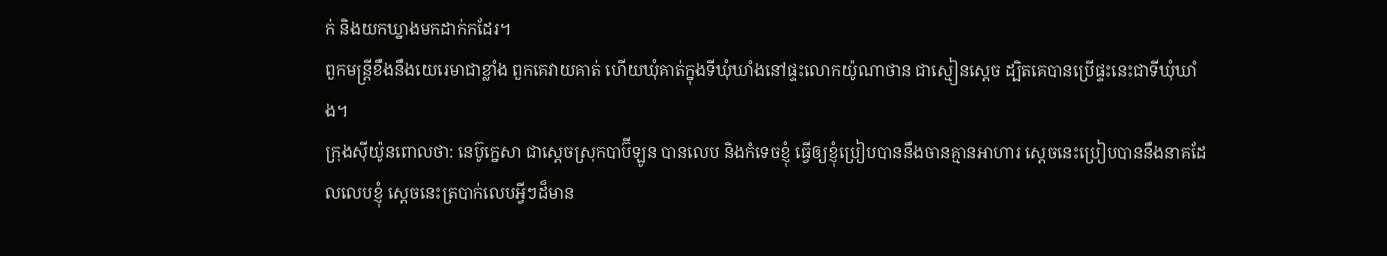ក់ និងយកឃ្នាងមកដាក់កដែរ។
ពួកមន្ត្រីខឹងនឹងយេរេមាជាខ្លាំង ពួកគេវាយគាត់ ហើយឃុំគាត់ក្នុងទីឃុំឃាំងនៅផ្ទះលោកយ៉ូណាថាន ជាស្មៀនស្តេច ដ្បិតគេបានប្រើផ្ទះនេះជាទីឃុំឃាំង។
ក្រុងស៊ីយ៉ូនពោលថា: នេប៊ូក្នេសា ជាស្ដេចស្រុកបាប៊ីឡូន បានលេប និងកំទេចខ្ញុំ ធ្វើឲ្យខ្ញុំប្រៀបបាននឹងចានគ្មានអាហារ ស្ដេចនេះប្រៀបបាននឹងនាគដែលលេបខ្ញុំ ស្ដេចនេះត្របាក់លេបអ្វីៗដ៏មាន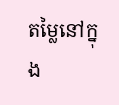តម្លៃនៅក្នុង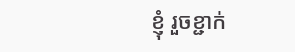ខ្ញុំ រួចខ្ជាក់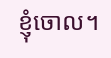ខ្ញុំចោល។